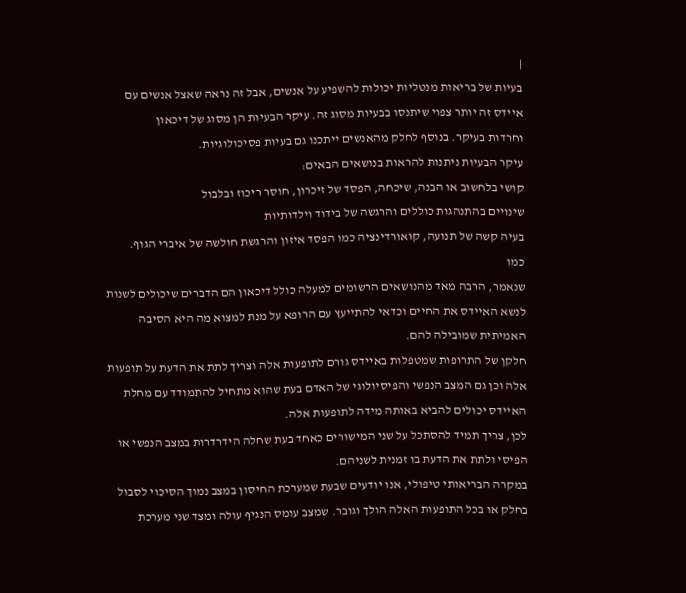|
בעיות של בריאות מנטליות יכולות להשפיע על אנשים, אבל זה נראה שאצל אנשים עם
איידס זה יותר צפוי שיתנסו בבעיות מסוג זה. עיקר הבעיות הן מסוג של דיכאון
וחרדות בעיקר. בנוסף לחלק מהאנשים ייתכנו גם בעיות פסיכולוגיות.
עיקר הבעיות ניתנות להראות בנושאים הבאים:
קושי בלחשוב או הבנה, שיכחה, הפסד של זיכרון, חוסר ריכוז ובלבול
שינויים בהתנהגות כוללים והרגשה של בידוד וילדותיות
בעיה קשה של תנועה, קואורדינציה כמו הפסד איזון והרגשת חולשה של איברי הגוף.
כמו
שנאמר, הרבה מאד מהנושאים הרשומים למעלה כולל דיכאון הם הדברים שיכולים לשנות
לנשא האיידס את החיים וכדאי להתייעץ עם הרופא על מנת למצוא מה היא הסיבה
האמיתית שמובילה להם.
חלקן של התרופות שמטפלות באיידס גורם לתופעות אלה וצריך לתת את הדעת על תופעות
אלה וכן גם המצב הנפשי והפיסיולוגי של האדם בעת שהוא מתחיל להתמודד עם מחלת
האיידס יכולים להביא באותה מידה לתופעות אלה.
לכן, צריך תמיד להסתכל על שני המישורים כאחד בעת שחלה הידרדרות במצב הנפשי או
הפיסי ולתת את הדעת בו זמנית לשניהם.
במקרה הבריאותי טיפולי, אנו יודעים שבעת שמערכת החיסון במצב נמוך הסיכוי לסבול
בחלק או בכל התופעות האלה הולך וגובר. שמצב עומס הנגיף עולה ומצד שני מערכת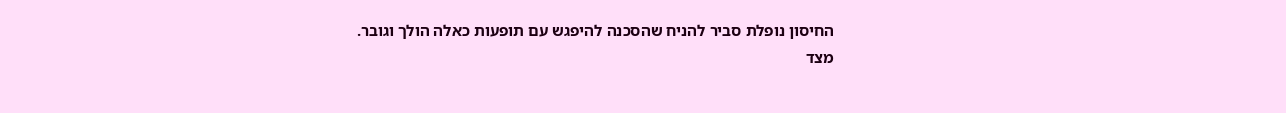החיסון נופלת סביר להניח שהסכנה להיפגש עם תופעות כאלה הולך וגובר.
מצד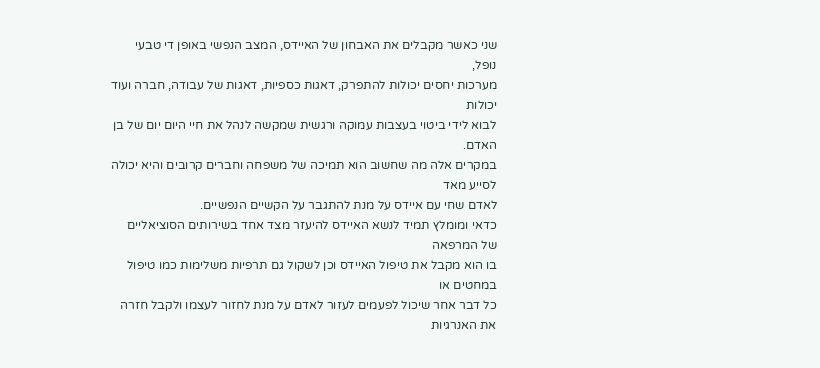שני כאשר מקבלים את האבחון של האיידס, המצב הנפשי באופן די טבעי נופל,
מערכות יחסים יכולות להתפרק, דאגות כספיות, דאגות של עבודה, חברה ועוד יכולות
לבוא לידי ביטוי בעצבות עמוקה ורגשית שמקשה לנהל את חיי היום יום של בן האדם.
במקרים אלה מה שחשוב הוא תמיכה של משפחה וחברים קרובים והיא יכולה לסייע מאד
לאדם שחי עם איידס על מנת להתגבר על הקשיים הנפשיים.
כדאי ומומלץ תמיד לנשא האיידס להיעזר מצד אחד בשירותים הסוציאליים של המרפאה
בו הוא מקבל את טיפול האיידס וכן לשקול גם תרפיות משלימות כמו טיפול במחטים או
כל דבר אחר שיכול לפעמים לעזור לאדם על מנת לחזור לעצמו ולקבל חזרה את האנרגיות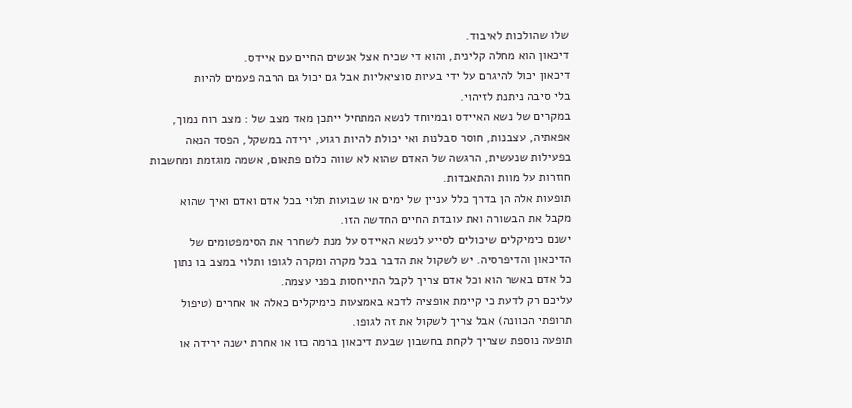שלו שהולכות לאיבוד.
דיכאון הוא מחלה קלינית, והוא די שכיח אצל אנשים החיים עם איידס.
דיכאון יכול להיגרם על ידי בעיות סוציאליות אבל גם יכול גם הרבה פעמים להיות
בלי סיבה ניתנת לזיהוי.
במקרים של נשא האיידס ובמיוחד לנשא המתחיל ייתכן מאד מצב של : מצב רוח נמוך,
אפאתיה, עצבנות, חוסר סבלנות ואי יכולת להיות רגוע, ירידה במשקל, הפסד הנאה
בפעילות שנעשית, הרגשה של האדם שהוא לא שווה כלום פתאום, אשמה מוגזמת ומחשבות
חוזרות על מוות והתאבדות.
תופעות אלה הן בדרך כלל עניין של ימים או שבועות תלוי בכל אדם ואדם ואיך שהוא
מקבל את הבשורה ואת עובדת החיים החדשה הזו.
ישנם כימיקלים שיכולים לסייע לנשא האיידס על מנת לשחרר את הסימפטומים של
הדיכאון והדיפרסיה. יש לשקול את הדבר בכל מקרה ומקרה לגופו ותלוי במצב בו נתון
כל אדם באשר הוא וכל אדם צריך לקבל התייחסות בפני עצמה.
עליכם רק לדעת כי קיימת אופציה לדכא באמצעות כימיקלים כאלה או אחרים (טיפול
תרופתי הכוונה) אבל צריך לשקול את זה לגופו.
תופעה נוספת שצריך לקחת בחשבון שבעת דיכאון ברמה כזו או אחרת ישנה ירידה או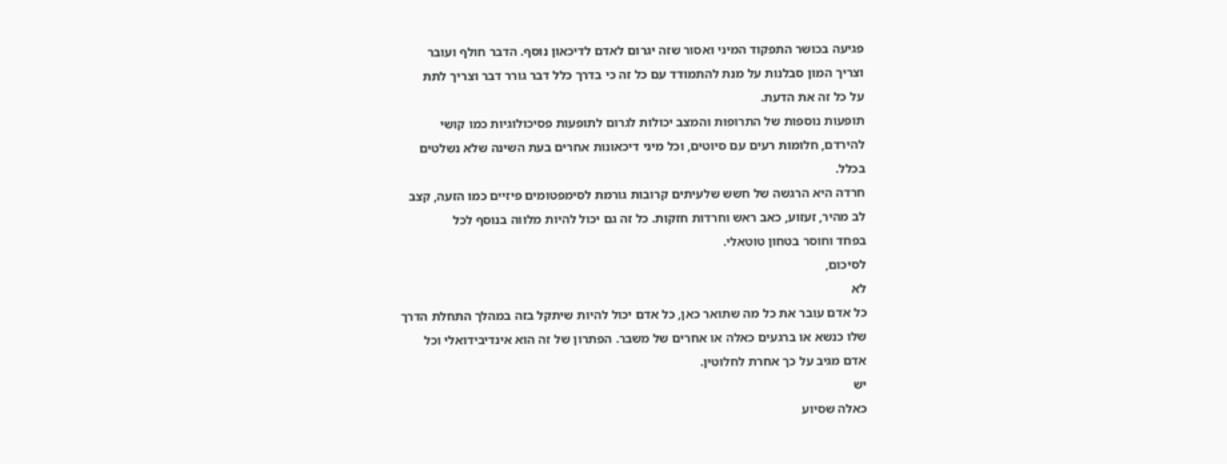פגיעה בכושר התפקוד המיני ואסור שזה יגרום לאדם לדיכאון נוסף. הדבר חולף ועובר
וצריך המון סבלנות על מנת להתמודד עם כל זה כי בדרך כלל דבר גורר דבר וצריך לתת
על כל זה את הדעת.
תופעות נוספות של התרופות והמצב יכולות לגרום לתופעות פסיכולוגיות כמו קושי
להירדם, חלומות רעים עם סיוטים, וכל מיני דיכאונות אחרים בעת השינה שלא נשלטים
בכלל.
חרדה היא הרגשה של חשש שלעיתים קרובות גורמת לסימפטומים פיזיים כמו הזעה, קצב
לב מהיר, זעזוע, כאב ראש וחרדות חזקות. כל זה גם יכול להיות מלווה בנוסף לכל
בפחד וחוסר בטחון טוטאלי.
לסיכום,
לא
כל אדם עובר את כל מה שתואר כאן, כל אדם יכול להיות שיתקל בזה במהלך התחלת הדרך
שלו כנשא או ברגעים כאלה או אחרים של משבר. הפתרון של זה הוא אינדיבידואלי וכל
אדם מגיב על כך אחרת לחלוטין.
יש
כאלה שסיוע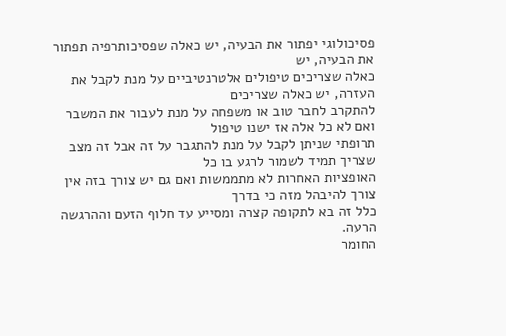פסיכולוגי יפתור את הבעיה, יש כאלה שפסיכותרפיה תפתור את הבעיה, יש
כאלה שצריכים טיפולים אלטרנטיביים על מנת לקבל את העזרה, יש כאלה שצריכים
להתקרב לחבר טוב או משפחה על מנת לעבור את המשבר ואם לא כל אלה אז ישנו טיפול
תרופתי שניתן לקבל על מנת להתגבר על זה אבל זה מצב שצריך תמיד לשמור לרגע בו כל
האופציות האחרות לא מתממשות ואם גם יש צורך בזה אין צורך להיבהל מזה כי בדרך
כלל זה בא לתקופה קצרה ומסייע עד חלוף הזעם וההרגשה הרעה.
החומר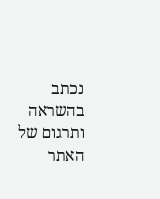נכתב בהשראה ותרגום של האתר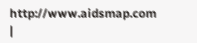http://www.aidsmap.com |